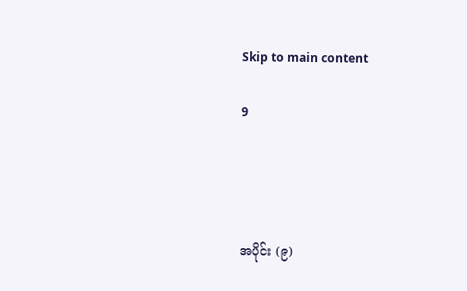Skip to main content

9




အပိုင်း (၉)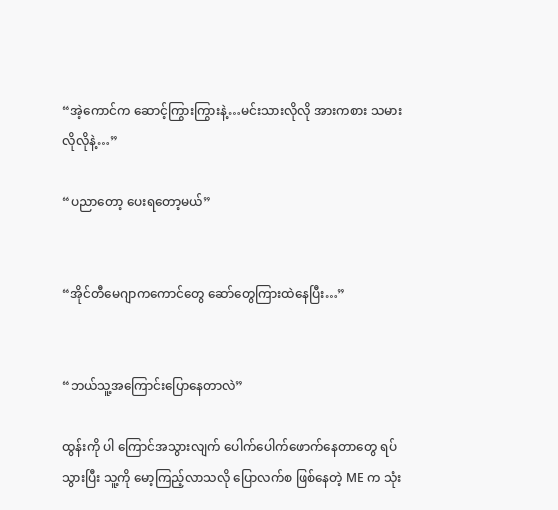“အဲ့ကောင်က ဆောင့်ကြွားကြွားနဲ့…မင်းသားလိုလို အားကစား သမားလိုလိုနဲ့…”

“ပညာတော့ ပေးရတော့မယ်”


“အိုင်တီမေဂျာက‌ကောင်တွေ ဆော်တွေကြားထဲနေပြီး…”


“ဘယ်သူ့အကြောင်းပြောနေတာလဲ”

ထွန်းကို ပါ ကြောင်အသွားလျက် ပေါက်ပေါက်ဖောက်နေတာတွေ ရပ်သွားပြီး သူ့ကို မော့ကြည့်လာသလို ပြောလက်စ ဖြစ်နေတဲ့ ‌ME က သုံး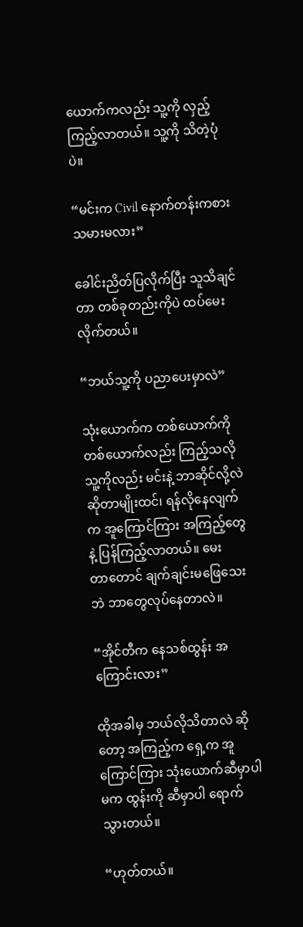ယောက်ကလည်း သူ့ကို လှည့်ကြည့်လာတယ်။ သူ့ကို သိတဲ့ပုံပဲ။

“မင်းက Civil နောက်တန်းကစားသမားမလား”

ခေါင်းညိတ်ပြလိုက်ပြီး သူသိချင်တာ တစ်ခုတည်းကိုပဲ ထပ်မေးလိုက်တယ်။

“ဘယ်သူ့ကို ပညာပေးမှာလဲ”

သုံးယောက်က တစ်ယောက်ကို တစ်ယောက်လည်း ကြည့်သလို သူ့ကိုလည်း မင်းနဲ့ ဘာဆိုင်လို့လဲ ဆိုတာမျိုးထင်၊ ရန်လိုနေလျက်က အူကြောင်ကြား အကြည့်တွေနဲ့ ပြန်ကြည့်လာတယ်။ မေးတာ‌တောင် ချက်ချင်းမဖြေသေးဘဲ ဘာတွေလုပ်နေတာလဲ။

“အိုင်တီက နေသစ်ထွန်း အကြောင်းလား”

ထိုအခါမှ ဘယ်လိုသိတာလဲ ဆိုတော့ အကြည့်က ရှေ့က အူကြောင်ကြား သုံးယောက်ဆီမှာပါ မက ထွန်းကို ဆီမှာပါ ရောက်သွားတယ်။

“ဟုတ်တယ်။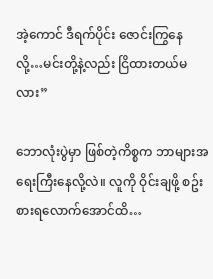အဲ့ကောင် ဒီရက်ပိုင်း ဇောင်းကြွနေလို့…မင်းတို့နဲ့လည်း ငြိထားတယ်မလား”

ဘောလုံးပွဲမှာ ဖြစ်တဲ့ကိစ္စက ဘာများအရေးကြီးနေလို့လဲ။ လူကို ဝိုင်းချဖို့ စဥ်းစားရလောက်‌‌အောင်ထိ…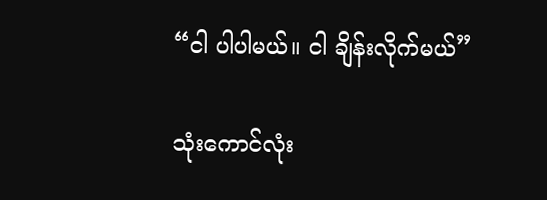“ငါ ပါပါမယ်။ ငါ ချိန်းလိုက်မယ်”

သုံးကောင်လုံး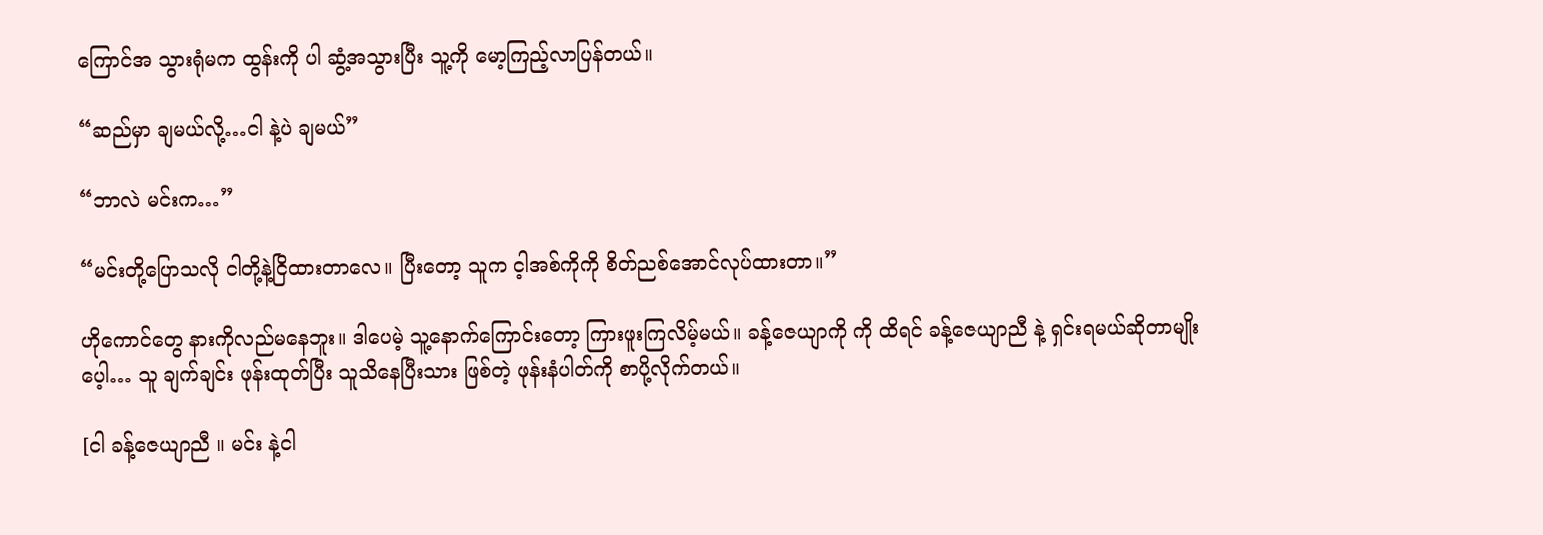ကြောင်အ သွားရုံမက ထွန်းကို ပါ ဆွံ့အသွားပြီး သူ့ကို မော့ကြည့်လာပြန်တယ်။

“ဆည်မှာ ချမယ်လို့…ငါ နဲ့ပဲ ချမယ်”

“ဘာလဲ မင်းက…”

“မင်းတို့ပြောသလို ငါတို့နဲ့ငြိထားတာလေ။ ပြီး‌တော့ သူက င့ါအစ်ကိုကို စိတ်ညစ်အောင်လုပ်ထားတာ။”

ဟိုကောင်တွေ နားကိုလည်မနေဘူး။ ဒါပေမဲ့ သူ့နောက်ကြောင်းတော့ ကြားဖူးကြလိမ့်မယ်။ ခန့်ဇေယျာကို ကို ထိရင် ခန့်ဇေယျာညီ နဲ့ ရှင်းရမယ်ဆိုတာမျိုးပေ့ါ… သူ ချက်ချင်း ဖုန်းထုတ်ပြီး သူသိနေပြီးသား ဖြစ်တဲ့ ဖုန်းနံပါတ်ကို စာပို့လိုက်တယ်။

[ငါ ခန့်ဇေယျာညီ ။ မင်း နဲ့ငါ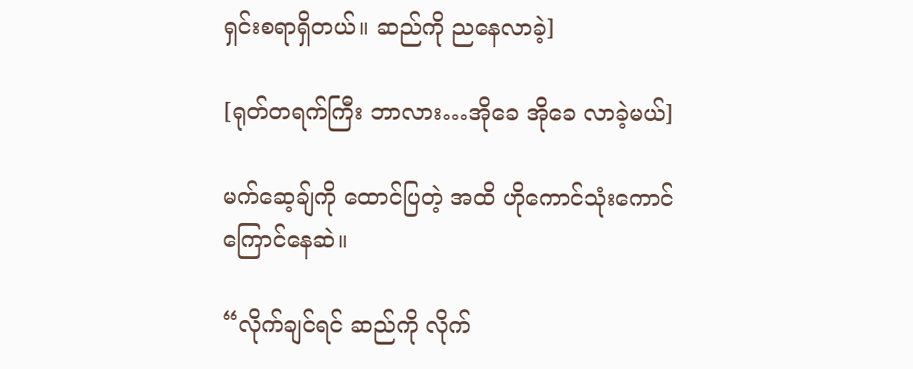ရှင်းစရာရှိတယ်။ ဆည်ကို ညနေလာခဲ့]

[ရုတ်တရက်ကြီး ဘာလား…အိုခေ အိုခေ လာခဲ့မယ်]

မက်ဆေ့ချ်ကို ‌ထောင်ပြတဲ့ အထိ ဟိုကောင်သုံးကောင် ကြောင်နေဆဲ။

“လိုက်ချင်ရင် ဆည်ကို လိုက်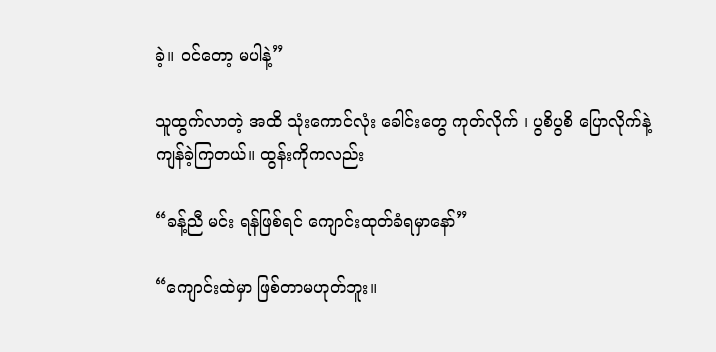ခဲ့။ ဝင်တော့ မပါနဲ့”

သူထွက်လာတဲ့ အထိ သုံးကောင်လုံး ခေါင်းတွေ ကုတ်လိုက် ၊ ပွစိပွစိ ပြောလိုက်နဲ့ ကျန်ခဲ့ကြတယ်။ ထွန်းကိုကလည်း

“ခန့်ညီ မင်း ရန်ဖြစ်ရင် ကျောင်းထုတ်ခံရမှာနော်”

“ကျောင်းထဲမှာ ဖြစ်တာမဟုတ်ဘူး။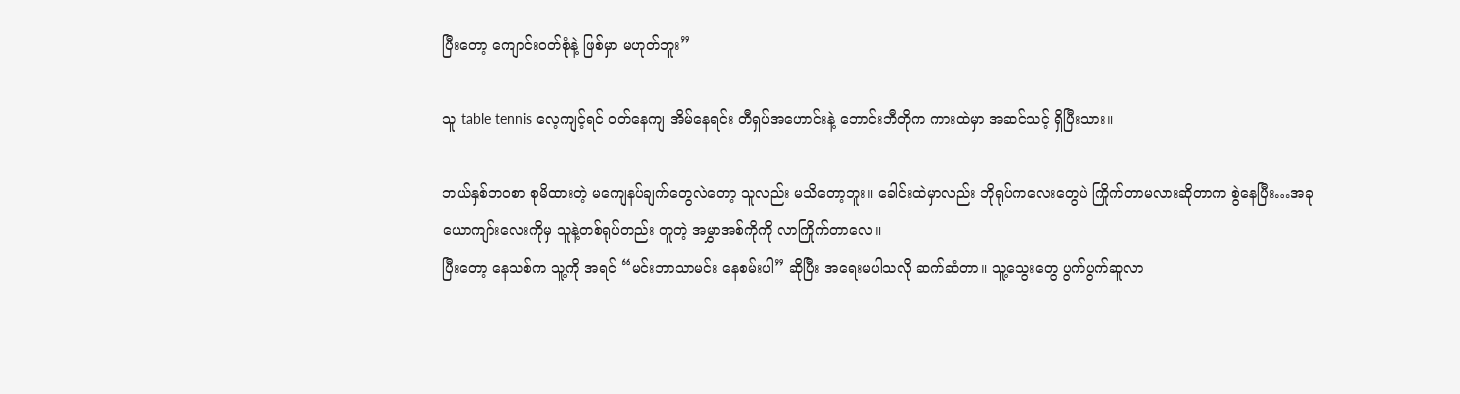ပြီးတော့ ကျောင်းဝတ်စုံနဲ့ ဖြစ်မှာ မဟုတ်ဘူး”

သူ table tennis လေ့ကျင့်ရင် ဝတ်နေကျ အိမ်နေရင်း တီရှပ်အဟောင်းနဲ့ ဘောင်းဘီတိုက ကားထဲမှာ အဆင်သင့် ရှိပြီးသား။

ဘယ်နှစ်ဘဝစာ စုမိထားတဲ့ မကျေနပ်ချက်တွေလဲတော့ သူလည်း မသိတော့ဘူး။ ခေါင်းထဲမှာလည်း ဘိုရုပ်ကလေးတွေပဲ ကြိုက်တာမလားဆိုတာက စွဲနေပြီး…အခု ယောကျာ်းလေးကိုမှ သူနဲ့တစ်ရုပ်တည်း တူတဲ့ အမွှာအစ်ကိုကို လာကြိုက်တာလေ။
ပြီးတော့ နေသစ်က သူ့ကို အရင် “မင်းဘာသာမင်း နေစမ်းပါ” ဆိုပြီး အရေးမပါသလို ဆက်ဆံတာ။ သူ့သွေးတွေ ပွက်ပွက်ဆူလာ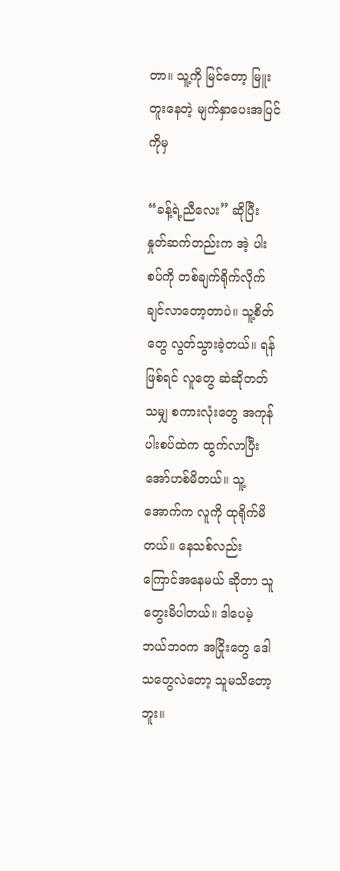တာ။ သူ့ကို မြင်တော့ မြူးတူးနေတဲ့ မျက်နှာပေးအပြင်ကိုမှ

“ခန့်ရဲ့ညီလေး” ဆိုပြီး နှုတ်ဆက်တည်းက အဲ့ ပါးစပ်ကို တစ်ချက်ရိုက်လိုက်ချင်လာတော့တာပဲ။ သူ့စိတ်တွေ လွတ်သွားခဲ့တယ်။ ရန်ဖြစ်ရင် လူတွေ ဆဲဆိုတတ်သမျှ စကားလုံးတွေ အကုန် ပါးစပ်ထဲက ထွက်လာပြီး အော်ဟစ်မိတယ်။ သူ့အောက်က လူကို ထုရိုက်မိတယ်။ နေသစ်လည်း ကြောင်အနေမယ် ဆိုတာ သူတွေးမိပါတယ်။ ဒါပေမဲ့ ဘယ်ဘဝက အငြိုးတွေ ဒေါသတွေလဲ‌တော့ သူမသိတော့ဘူး။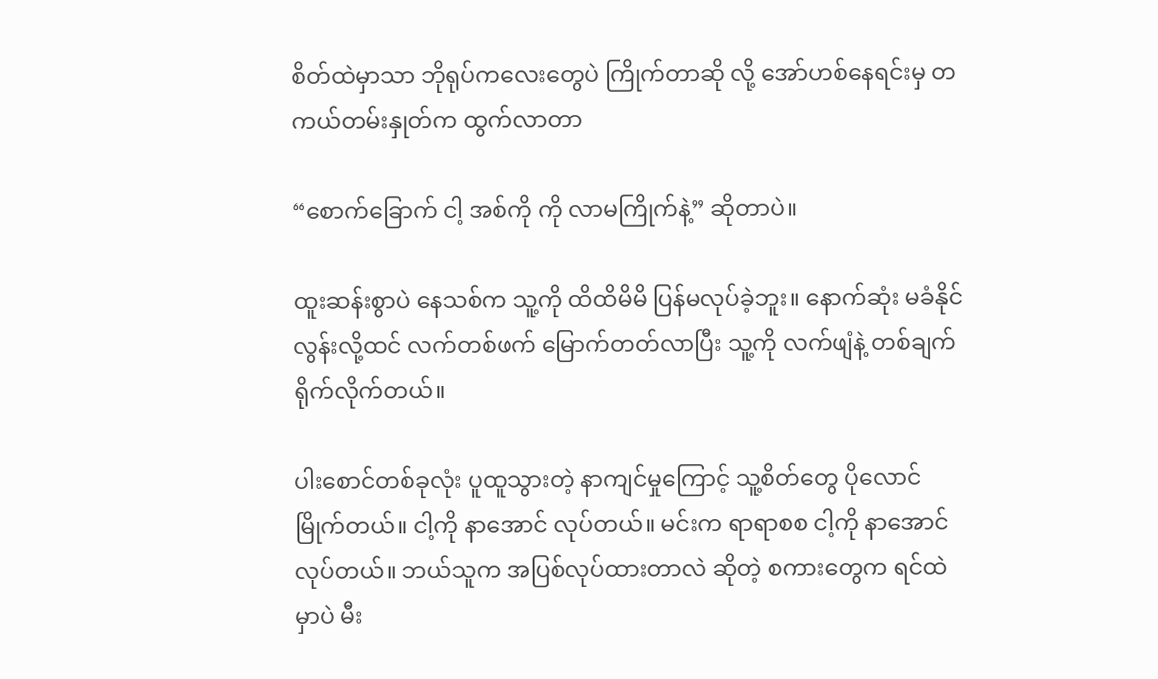စိတ်ထဲမှာသာ ဘိုရုပ်ကလေးတွေပဲ ကြိုက်တာဆို လို့‌ အော်ဟစ်နေရင်းမှ တကယ်တမ်းနှုတ်က ထွက်လာတာ

“စောက်ခြောက် ငါ့ အစ်ကို ကို လာမကြိုက်နဲ့” ဆိုတာပဲ။

ထူးဆန်းစွာပဲ နေသစ်က သူ့ကို ထိထိမိမိ ပြန်မလုပ်ခဲ့ဘူး။ နောက်ဆုံး မခံနိုင်လွန်းလို့ထင် လက်တစ်ဖက် မြောက်တတ်လာပြီး သူ့ကို လက်‌ဖျံနဲ့ တစ်ချက်ရိုက်လိုက်တယ်။

ပါးစောင်တစ်ခုလုံး ပူထူသွားတဲ့ နာကျင်မှုကြောင့် သူ့စိတ်တွေ ပိုလောင်မြိုက်တယ်။ ငါ့ကို နာအောင် လုပ်တယ်။ မင်းက ရာရာစစ ငါ့ကို နာ‌‌အောင်လုပ်တယ်။ ဘယ်သူက အပြစ်လုပ်ထားတာလဲ ဆိုတဲ့ စကားတွေက ရင်ထဲမှာပဲ မီး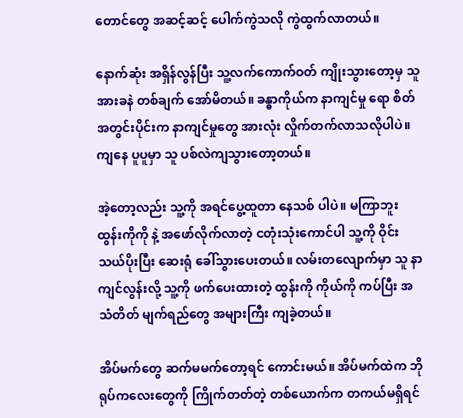တောင်တွေ အဆင့်ဆင့် ပေါက်ကွဲသလို ကွဲထွက်လာတယ်။

နောက်ဆုံး အရှိန်လွန်ပြီး သူ့လက်ကောက်ဝတ် ကျိုးသွားတော့မှ သူ အားခနဲ တစ်ချက် အော်မိတယ်။ ခန္ဓာကိုယ်က နာကျင်မှု ရော စိတ်အတွင်းပိုင်းက နာကျင်မှုတွေ အားလုံး လှိုက်တက်လာသလိုပါပဲ။ ကျနေ ပူပူမှာ သူ ပစ်လဲကျသွားတော့တယ်။

အဲ့တော့လည်း သူ့ကို အရင်ပွေ့ထူတာ နေသစ် ပါပဲ။ မကြာဘူး ထွန်းကိုကို နဲ့ အဖော်လိုက်လာတဲ့ ငတုံးသုံးကောင်ပါ သူ့ကို ဝိုင်းသယ်ပိုးပြီး ဆေးရုံ ခေါ်သွားပေးတယ်။ လမ်းတလျောက်မှာ သူ နာကျင်လွန်းလို့ သူ့ကို ဖက်ပေးထားတဲ့ ထွန်းကို ကိုယ်ကို ကပ်ပြီး အသံတိတ် မျက်ရည်တွေ အများကြီး ကျခဲ့တယ်။

အိပ်မက်တွေ ဆက်မမက်တော့ရင် ကောင်းမယ်။ အိပ်မက်ထဲက ဘိုရုပ်က‌လေးတွေကို ကြိုက်တတ်တဲ့ တစ်ယောက်က တကယ်မရှိရင်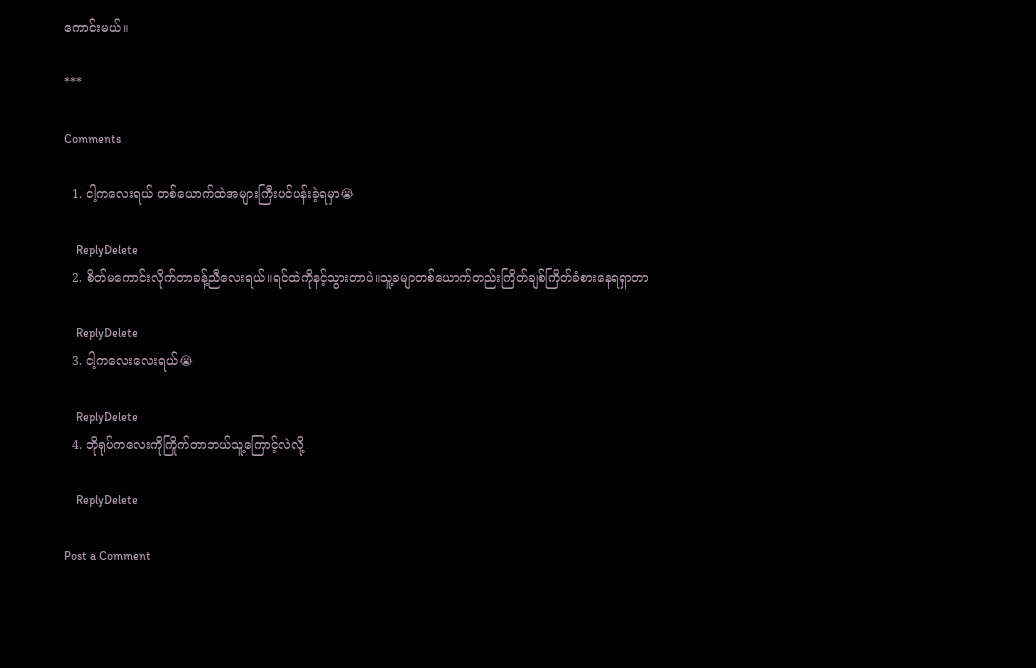ကောင်းမယ်။

***

Comments

  1. ငါ့ကလေးရယ် တစ်ယောက်ထဲအများကြီးပင်ပန်းခဲ့ရမှာ😭

    ReplyDelete
  2. စိတ်မကောင်းလိုက်တာခန့်ညီလေးရယ်။ရင်ထဲကိုနင့်သွားတာပဲ။သူ့ခမျာတစ်ယောက်တည်းကြိတ်ချစ်ကြိတ်ခံစားနေရရှာတာ

    ReplyDelete
  3. ငါ့ကလေးလေးရယ်😭

    ReplyDelete
  4. ဘိုရုပ်ကလေးကိုကြိုက်တာဘယ်သူ့ကြောင့်လဲလို့

    ReplyDelete

Post a Comment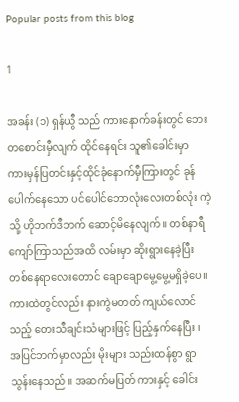Popular posts from this blog

1

အခန်း (၁) ရှန်ယွီ သည် ကားနောက်ခန်းတွင် ဘေးတစောင်းမှီလျက် ထိုင်နေရင်း သူ၏ခေါင်းမှာ ကားမှန်ပြတင်းနှင့်ထိုင်ခုံနောက်မှီကြားတွင် ခုန်ပေါက်နေသော ပင်ပေါင်ဘောလုံးလေးတစ်လုံး ကဲ့သို့ ဟိုဘက်ဒီဘက် ဆောင့်မိနေလျက်။ တစ်နာရီကျော်ကြာသည်အထိ လမ်းမှာ ဆိုးရွားနေခဲ့ပြီး တစ်နေရာလေးတောင် ချောချောမွေ့မွေ့မရှိခဲ့ပေ။ ကားထဲတွင်လည်း နားကွဲမတတ် ကျယ်လောင်သည့် တေးသီချင်းသံများဖြင့် ပြည့်နှက်နေပြီး ၊ အပြင်ဘက်မှာလည်း မိုးများ သည်းထန်စွာ ရွာသွန်းနေသည်။ အဆက်မပြတ် ကားနှင့် ခေါင်း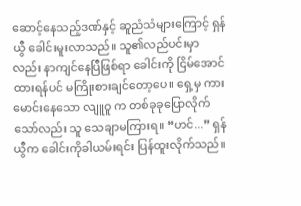ဆောင့်နေသည့်ဒဏ်နှင့် ဆူညံသံများကြောင့် ရှန်ယွီ ခေါင်းမူးလာသည်။ သူ၏လည်ပင်းမှာလည်း နာကျင်နေပြီဖြစ်ရာ ခေါင်းကို ငြိမ်အောင်ထားရန်ပင် မကြိုးစားချင်တော့ပေ။ ရှေ့မှ ကားမောင်းနေသော လျူဝူ က တစ်ခုခုပြောလိုက်သော်လည်း သူ သေချာမကြားရ။ “ဟင်...” ရှန်ယွီက ခေါင်းကိုခါယမ်းရင်း ပြန်ထူးလိုက်သည်။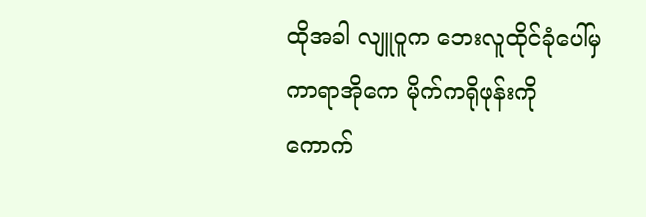ထိုအခါ လျူဝူက ဘေးလူထိုင်ခုံပေါ်မှ ကာရာအိုကေ မိုက်ကရိုဖုန်းကို ကောက်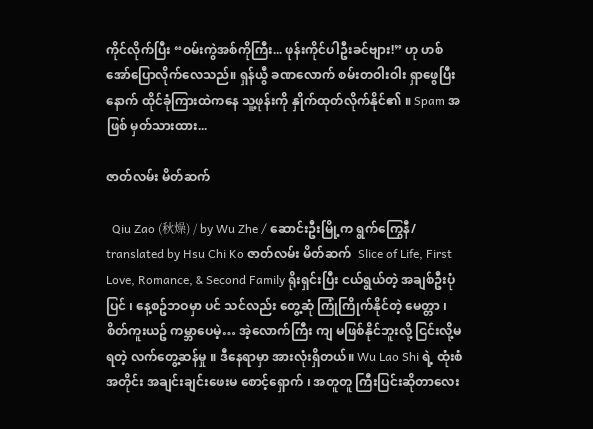ကိုင်လိုက်ပြီး “ဝမ်းကွဲအစ်ကိုကြီး... ဖုန်းကိုင်ပါဦးခင်ဗျား!” ဟု ဟစ်အော်ပြောလိုက်လေသည်။ ရှန်ယွီ ခဏလောက် စမ်းတဝါးဝါး ရှာဖွေပြီးနောက် ထိုင်ခုံကြားထဲကနေ သူ့ဖုန်းကို နှိုက်ထုတ်လိုက်နိုင်၏ ။ Spam အဖြစ် မှတ်သားထား...

ဇာတ်လမ်း မိတ်ဆက်

  Qiu Zao (秋燥) / by Wu Zhe / ဆောင်းဦးမြို့က ရွက်ကြွေနီ/ translated by Hsu Chi Ko ဇာတ်လမ်း မိတ်ဆက်  Slice of Life, First Love, Romance, & Second Family ရိုးရှင်းပြီး ငယ်ရွယ်တဲ့ အချစ်ဦးပုံပြင် ၊ နေ့စဥ်ဘဝမှာ ပင် သင်လည်း တွေ့ဆုံ ကြုံကြိုက်နိုင်တဲ့ မေတ္တာ ၊  စိတ်ကူးယဥ် ကမ္ဘာပေမဲ့… အဲ့လောက်ကြီး ကျ မဖြစ်နိုင်ဘူးလို့ ငြင်းလို့မရတဲ့ လက်တွေ့ဆန်မှု ။ ဒီနေရာမှာ အားလုံးရှိတယ်။ Wu Lao Shi ရဲ့ ထုံးစံအတိုင်း အချင်းချင်းဖေးမ စောင့်‌ရှောက် ၊ အတူတူ ကြီးပြင်းဆိုတာလေး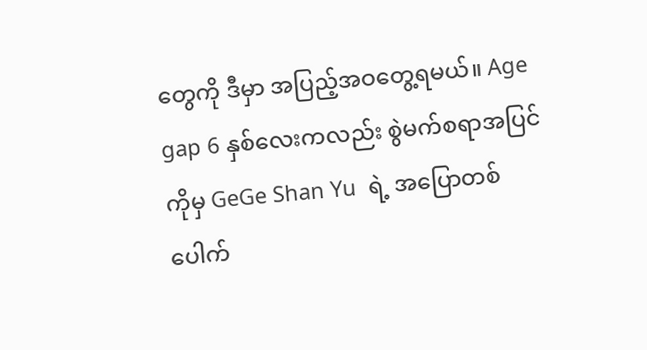တွေကို ဒီမှာ အပြည့်အဝတွေ့ရမယ်။ Age gap 6 နှစ်လေးကလည်း စွဲမက်စရာအပြင်ကိုမှ GeGe Shan Yu  ရဲ့ အပြောတစ်ပေါက်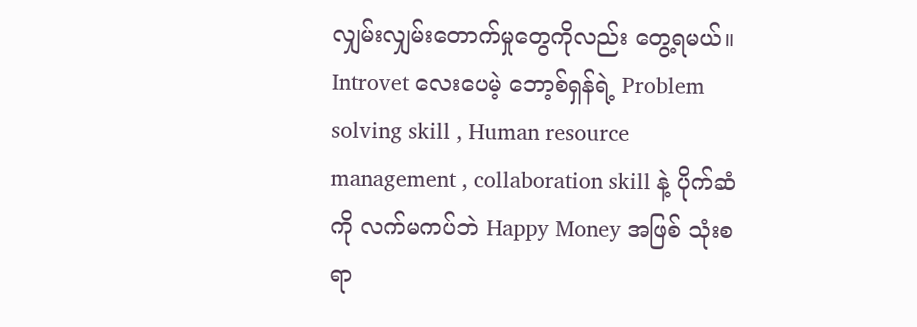လျှမ်းလျှမ်းတောက်မှုတွေကိုလည်း တွေ့ရမယ်။ Introvet လေးပေမဲ့ ဘော့စ်ရှန်ရဲ့ Problem solving skill , Human resource management , collaboration skill နဲ့ ပိုက်ဆံကို လက်မကပ်ဘဲ Happy Money အဖြစ် သုံးစရာ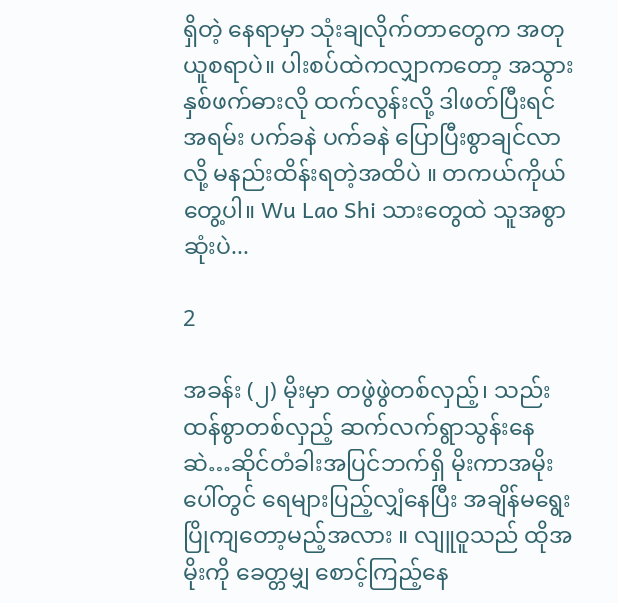ရှိတဲ့ နေရာမှာ သုံးချလိုက်တာတွေက အတုယူစရာပဲ။ ပါးစပ်ထဲကလျှာကတော့ အသွားနှစ်ဖက်ဓားလို ထက်လွန်းလို့ ဒါဖတ်ပြီးရင် အရမ်း ပက်ခနဲ ပက်ခနဲ ပြောပြီးစွာချင်လာလို့ မနည်းထိန်းရတဲ့အထိပဲ ။ တကယ်ကိုယ်တွေ့ပါ။ Wu Lao Shi သားတွေထဲ သူအစွာဆုံးပဲ...

2

အခန်း (၂) မိုးမှာ တဖွဲဖွဲတစ်လှည့်၊ သည်းထန်စွာတစ်လှည့် ဆက်လက်ရွာသွန်းနေဆဲ…ဆိုင်တံခါးအပြင်ဘက်ရှိ မိုးကာအမိုးပေါ်တွင် ရေများပြည့်လျှံနေပြီး အချိန်မရွေး ပြိုကျတော့မည့်အလား ။ လျူဝူသည် ထိုအမိုးကို ခေတ္တမျှ စောင့်ကြည့်နေ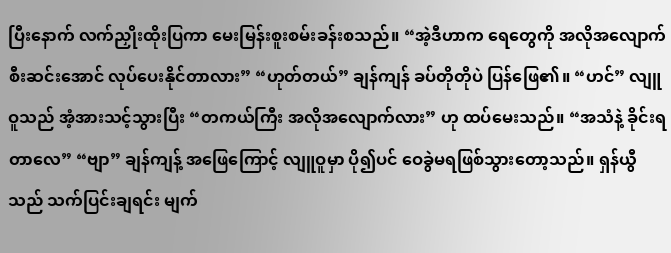ပြီးနောက် လက်ညှိုးထိုးပြကာ မေးမြန်းစူးစမ်းခန်းစသည်။ “အဲ့ဒီဟာက ရေတွေကို အလိုအလျောက် စီးဆင်းအောင် လုပ်ပေးနိုင်တာလား” “ဟုတ်တယ်” ချန်ကျန် ခပ်တိုတိုပဲ ပြန်ဖြေ၏။ “ဟင်” လျူဝူသည် အံ့အားသင့်သွားပြီး “တကယ်ကြီး အလိုအလျောက်လား” ဟု ထပ်မေးသည်။ “အသံနဲ့ ခိုင်းရတာလေ” “ဗျာ” ချန်ကျန့် အဖြေကြောင့် လျူဝူမှာ ပို၍ပင် ဝေခွဲမရဖြစ်သွားတော့သည်။ ရှန်ယွီသည် သက်ပြင်းချရင်း မျက်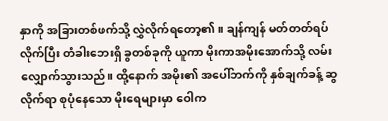နှာကို အခြားတစ်ဖက်သို့ လွှဲလိုက်ရ‌တော့၏။ ချန်ကျန် မတ်တတ်ရပ်လိုက်ပြီး တံခါးဘေးရှိ ခွတစ်ခုကို ယူကာ မိုးကာအမိုးအောက်သို့ လမ်းလျှောက်သွားသည်။ ထို့နောက် အမိုး၏ အပေါ်ဘက်ကို နှစ်ချက်ခန့် ဆွလိုက်ရာ စုပုံနေသော မိုးရေများမှာ ဝေါက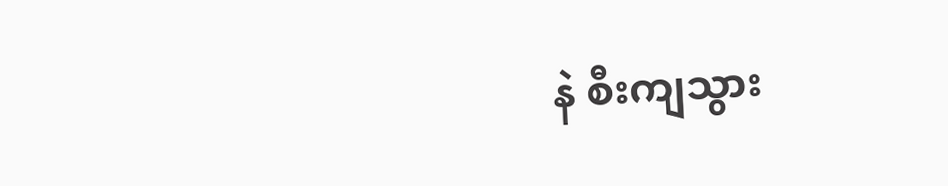နဲ စီးကျသွား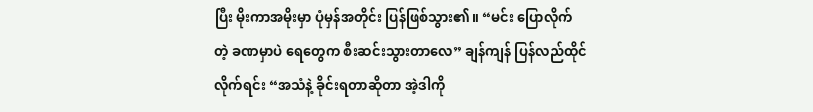ပြီး မိုးကာအမိုးမှာ ပုံမှန်အတိုင်း ပြန်ဖြစ်သွား၏။ “မင်း ပြောလိုက်တဲ့ ခဏမှာပဲ ရေတွေက စီးဆင်းသွားတာလေ” ချန်ကျန် ပြန်လည်ထိုင်လိုက်ရင်း “အသံနဲ့ ခိုင်းရတာဆိုတာ အဲ့ဒါကို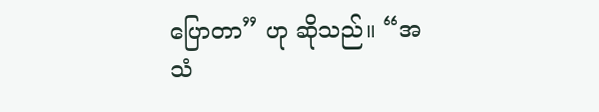ပြောတာ” ဟု ဆိုသည်။ “အသံ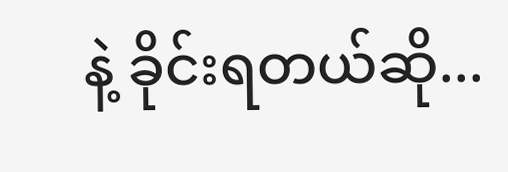နဲ့ ခိုင်းရတယ်ဆို...